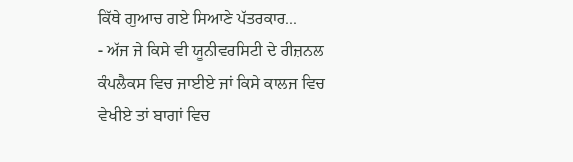ਕਿੱਥੇ ਗੁਆਚ ਗਏ ਸਿਆਣੇ ਪੱਤਰਕਾਰ...
- ਅੱਜ ਜੇ ਕਿਸੇ ਵੀ ਯੂਨੀਵਰਸਿਟੀ ਦੇ ਰੀਜ਼ਨਲ ਕੰਪਲੈਕਸ ਵਿਚ ਜਾਈਏ ਜਾਂ ਕਿਸੇ ਕਾਲਜ ਵਿਚ ਵੇਖੀਏ ਤਾਂ ਬਾਗਾਂ ਵਿਚ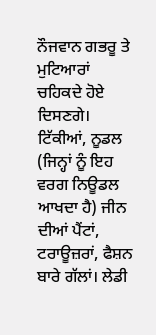ਨੌਜਵਾਨ ਗਭਰੂ ਤੇ ਮੁਟਿਆਰਾਂ ਚਹਿਕਦੇ ਹੋਏ ਦਿਸਣਗੇ। ਟਿੱਕੀਆਂ, ਨੂਡਲ (ਜਿਨ੍ਹਾਂ ਨੂੰ ਇਹ ਵਰਗ ਨਿਊਡਲ ਆਖਦਾ ਹੈ) ਜੀਨ ਦੀਆਂ ਪੈਂਟਾਂ, ਟਰਾਊਜ਼ਰਾਂ, ਫੈਸ਼ਨ ਬਾਰੇ ਗੱਲਾਂ। ਲੇਡੀ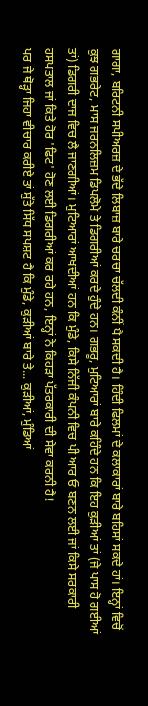ਗਾਗਾ, ਬਰਿਟਨੀ ਸਪੀਅਰਜ਼ ਦੇ ਭੱਦੇ ਲਿਬਾਜ਼ ਬਾਰੇ ਚਰਚਾ ਚੱਲਦੀ ਕੰਨੀਂ ਪੈ ਸਕਦੀ ਹੈ। ਹਿੰਦੀ ਫਿਲਮਾਂ ਦੇ ਕਲਾਕਾਰਾਂ ਬਾਰੇ ਬਹਿਸਾਂ ਸਕਦੇ ਹਾਂ। ਇਨ੍ਹਾਂ ਵਿਚੋਂ ਕੁਝ ਗਭਰੇਟ, ਮਾਸ ਜਰਨਲਿਜ਼ਮ ਡਿਪਲੋਮੇ ਤੇ ਡਿਗਰੀਆਂ ਕਰਦੇ ਹੁੰਦੇ ਹਨ। ਗਭਰੂ, ਮੁਟਿਆਰਾਂ ਬਾਰੇ ਕਹਿੰਦੇ ਹਨ ਕਿ ਇਹ ਕੁੜੀਆਂ ਤਾਂ (ਜੇ ਪਾਸ ਹੋ ਗਈਆਂ ਤਾਂ) ਡਿਗਰੀ ਦਾਜ ਵਿਚ ਲੈ ਜਾਣਗੀਆਂ। ਮੁਟਿਆਰਾਂ ਆਖਦੀਆਂ ਹਨ ਕਿ ਮੁੰਡੇ, ਕਿਸੇ ਨਿੱਜੀ ਕੰਪਨੀ ਵਿਚ ਪੀ ਆਰ ਓ ਬਣਨ ਲਈ ਜਾਂ ਕਿਸੇ ਸਰਕਾਰੀ ਹਸਪਤਾਲ ਜਾਂ ਕਿਤੇ ਹੋਰ 'ਫਿਟ' ਹੋਣ ਲਈ ਡਿਗਰੀਆਂ ਕਰ ਰਹੇ ਹਨ, ਇਨ੍ਹਾਂ ਨੇ ਕਿਹੜਾ ਪੱਤਰਕਾਰੀ ਦੀ ਸੇਵਾ ਕਰਨੀ ਹੈ!
ਪਰ ਜੇ ਥੋੜ੍ਹਾ ਜਿਹਾ ਵੀਚਾਰ ਕਰੀਏ ਤਾਂ ਸੁੱਤੇ ਸਿੱਧ ਸਪਸ਼ਟ ਹੈ ਕਿ ਮੁੰਡੇ, ਕੁੜੀਆਂ ਬਾਰੇ ਤੇ... ਕੁੜੀਆਂ, ਮੁੰਡਿਆਂ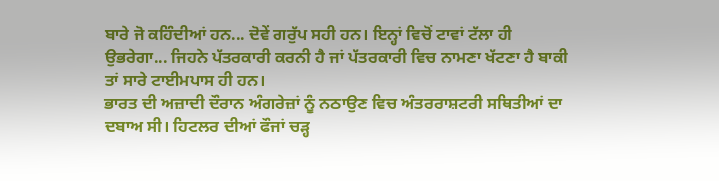ਬਾਰੇ ਜੋ ਕਹਿੰਦੀਆਂ ਹਨ... ਦੋਵੇਂ ਗਰੁੱਪ ਸਹੀ ਹਨ। ਇਨ੍ਹਾਂ ਵਿਚੋਂ ਟਾਵਾਂ ਟੱਲਾ ਹੀ ਉਭਰੇਗਾ... ਜਿਹਨੇ ਪੱਤਰਕਾਰੀ ਕਰਨੀ ਹੈ ਜਾਂ ਪੱਤਰਕਾਰੀ ਵਿਚ ਨਾਮਣਾ ਖੱਟਣਾ ਹੈ ਬਾਕੀ ਤਾਂ ਸਾਰੇ ਟਾਈਮਪਾਸ ਹੀ ਹਨ।
ਭਾਰਤ ਦੀ ਅਜ਼ਾਦੀ ਦੌਰਾਨ ਅੰਗਰੇਜ਼ਾਂ ਨੂੰ ਨਠਾਉਣ ਵਿਚ ਅੰਤਰਰਾਸ਼ਟਰੀ ਸਥਿਤੀਆਂ ਦਾ ਦਬਾਅ ਸੀ। ਹਿਟਲਰ ਦੀਆਂ ਫੌਜਾਂ ਚੜ੍ਹ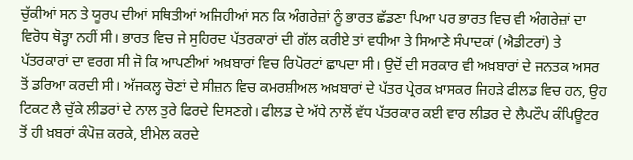ਚੁੱਕੀਆਂ ਸਨ ਤੇ ਯੂਰਪ ਦੀਆਂ ਸਥਿਤੀਆਂ ਅਜਿਹੀਆਂ ਸਨ ਕਿ ਅੰਗਰੇਜ਼ਾਂ ਨੂੰ ਭਾਰਤ ਛੱਡਣਾ ਪਿਆ ਪਰ ਭਾਰਤ ਵਿਚ ਵੀ ਅੰਗਰੇਜ਼ਾਂ ਦਾ ਵਿਰੋਧ ਥੋੜ੍ਹਾ ਨਹੀਂ ਸੀ। ਭਾਰਤ ਵਿਚ ਜੇ ਸੁਹਿਰਦ ਪੱਤਰਕਾਰਾਂ ਦੀ ਗੱਲ ਕਰੀਏ ਤਾਂ ਵਧੀਆ ਤੇ ਸਿਆਣੇ ਸੰਪਾਦਕਾਂ (ਐਡੀਟਰਾਂ) ਤੇ ਪੱਤਰਕਾਰਾਂ ਦਾ ਵਰਗ ਸੀ ਜੋ ਕਿ ਆਪਣੀਆਂ ਅਖ਼ਬਾਰਾਂ ਵਿਚ ਰਿਪੋਰਟਾਂ ਛਾਪਦਾ ਸੀ। ਉਦੋਂ ਦੀ ਸਰਕਾਰ ਵੀ ਅਖ਼ਬਾਰਾਂ ਦੇ ਜਨਤਕ ਅਸਰ ਤੋਂ ਡਰਿਆ ਕਰਦੀ ਸੀ। ਅੱਜਕਲ੍ਹ ਚੋਣਾਂ ਦੇ ਸੀਜ਼ਨ ਵਿਚ ਕਮਰਸ਼ੀਅਲ ਅਖ਼ਬਾਰਾਂ ਦੇ ਪੱਤਰ ਪ੍ਰੇਰਕ ਖ਼ਾਸਕਰ ਜਿਹੜੇ ਫੀਲਡ ਵਿਚ ਹਨ, ਉਹ ਟਿਕਟ ਲੈ ਚੁੱਕੇ ਲੀਡਰਾਂ ਦੇ ਨਾਲ ਤੁਰੇ ਫਿਰਦੇ ਦਿਸਣਗੇ। ਫੀਲਡ ਦੇ ਅੱਧੇ ਨਾਲੋਂ ਵੱਧ ਪੱਤਰਕਾਰ ਕਈ ਵਾਰ ਲੀਡਰ ਦੇ ਲੈਪਟੌਪ ਕੰਪਿਊਟਰ ਤੋਂ ਹੀ ਖ਼ਬਰਾਂ ਕੰਪੋਜ਼ ਕਰਕੇ, ਈਮੇਲ ਕਰਦੇ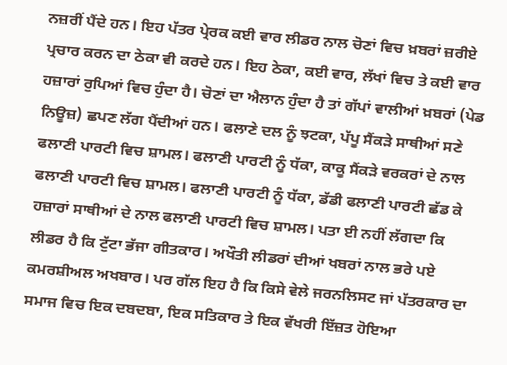ਨਜ਼ਰੀਂ ਪੈਂਦੇ ਹਨ। ਇਹ ਪੱਤਰ ਪ੍ਰੇਰਕ ਕਈ ਵਾਰ ਲੀਡਰ ਨਾਲ ਚੋਣਾਂ ਵਿਚ ਖ਼ਬਰਾਂ ਜ਼ਰੀਏ ਪ੍ਰਚਾਰ ਕਰਨ ਦਾ ਠੇਕਾ ਵੀ ਕਰਦੇ ਹਨ। ਇਹ ਠੇਕਾ, ਕਈ ਵਾਰ, ਲੱਖਾਂ ਵਿਚ ਤੇ ਕਈ ਵਾਰ ਹਜ਼ਾਰਾਂ ਰੁਪਿਆਂ ਵਿਚ ਹੁੰਦਾ ਹੈ। ਚੋਣਾਂ ਦਾ ਐਲਾਨ ਹੁੰਦਾ ਹੈ ਤਾਂ ਗੱਪਾਂ ਵਾਲੀਆਂ ਖ਼ਬਰਾਂ (ਪੇਡ ਨਿਊਜ਼) ਛਪਣ ਲੱਗ ਪੈਂਦੀਆਂ ਹਨ। ਫਲਾਣੇ ਦਲ ਨੂੰ ਝਟਕਾ, ਪੱਪੂ ਸੈਂਕੜੇ ਸਾਥੀਆਂ ਸਣੇ ਫਲਾਣੀ ਪਾਰਟੀ ਵਿਚ ਸ਼ਾਮਲ। ਫਲਾਣੀ ਪਾਰਟੀ ਨੂੰ ਧੱਕਾ, ਕਾਕੂ ਸੈਂਕੜੇ ਵਰਕਰਾਂ ਦੇ ਨਾਲ ਫਲਾਣੀ ਪਾਰਟੀ ਵਿਚ ਸ਼ਾਮਲ। ਫਲਾਣੀ ਪਾਰਟੀ ਨੂੰ ਧੱਕਾ, ਡੱਡੀ ਫਲਾਣੀ ਪਾਰਟੀ ਛੱਡ ਕੇ ਹਜ਼ਾਰਾਂ ਸਾਥੀਆਂ ਦੇ ਨਾਲ ਫਲਾਣੀ ਪਾਰਟੀ ਵਿਚ ਸ਼ਾਮਲ। ਪਤਾ ਈ ਨਹੀਂ ਲੱਗਦਾ ਕਿ ਲੀਡਰ ਹੈ ਕਿ ਟੁੱਟਾ ਭੱਜਾ ਗੀਤਕਾਰ। ਅਖੌਤੀ ਲੀਡਰਾਂ ਦੀਆਂ ਖਬਰਾਂ ਨਾਲ ਭਰੇ ਪਏ ਕਮਰਸ਼ੀਅਲ ਅਖਬਾਰ। ਪਰ ਗੱਲ ਇਹ ਹੈ ਕਿ ਕਿਸੇ ਵੇਲੇ ਜਰਨਲਿਸਟ ਜਾਂ ਪੱਤਰਕਾਰ ਦਾ ਸਮਾਜ ਵਿਚ ਇਕ ਦਬਦਬਾ, ਇਕ ਸਤਿਕਾਰ ਤੇ ਇਕ ਵੱਖਰੀ ਇੱਜ਼ਤ ਹੋਇਆ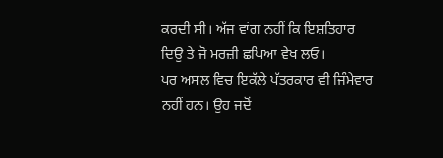ਕਰਦੀ ਸੀ। ਅੱਜ ਵਾਂਗ ਨਹੀਂ ਕਿ ਇਸ਼ਤਿਹਾਰ ਦਿਉ ਤੇ ਜੋ ਮਰਜ਼ੀ ਛਪਿਆ ਵੇਖ ਲਓ।
ਪਰ ਅਸਲ ਵਿਚ ਇਕੱਲੇ ਪੱਤਰਕਾਰ ਵੀ ਜਿੰਮੇਵਾਰ ਨਹੀਂ ਹਨ। ਉਹ ਜਦੋਂ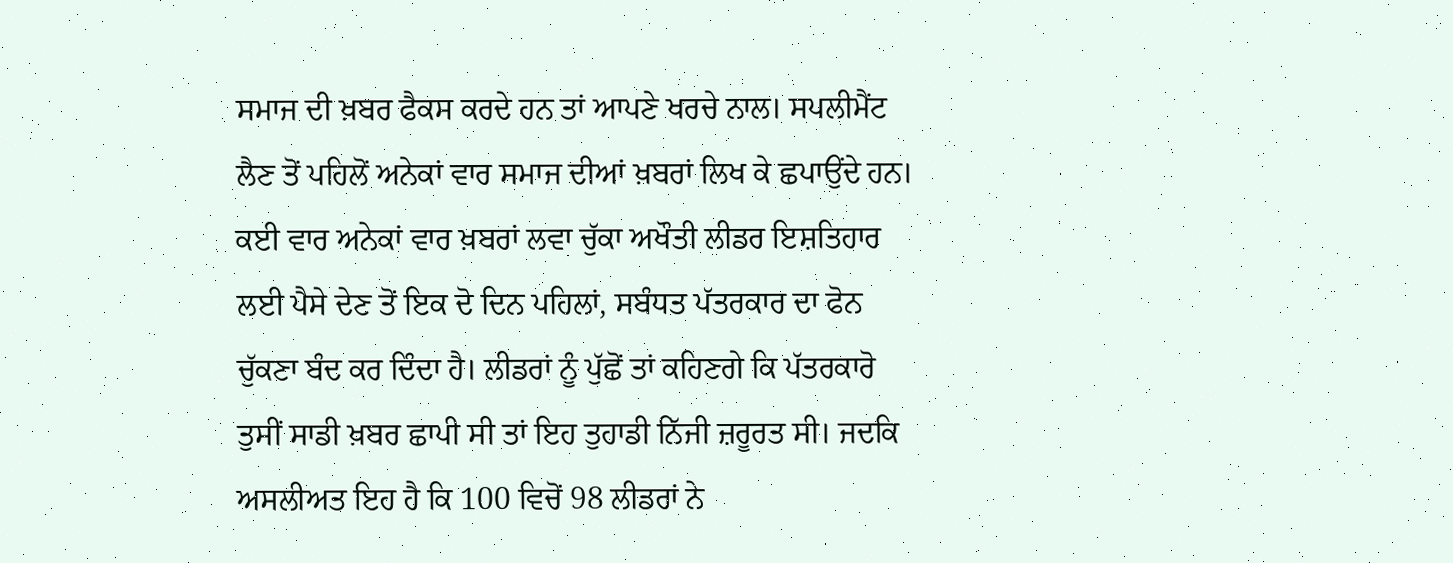ਸਮਾਜ ਦੀ ਖ਼ਬਰ ਫੈਕਸ ਕਰਦੇ ਹਨ ਤਾਂ ਆਪਣੇ ਖਰਚੇ ਨਾਲ। ਸਪਲੀਮੈਂਟ ਲੈਣ ਤੋਂ ਪਹਿਲੋਂ ਅਨੇਕਾਂ ਵਾਰ ਸਮਾਜ ਦੀਆਂ ਖ਼ਬਰਾਂ ਲਿਖ ਕੇ ਛਪਾਉਂਦੇ ਹਨ। ਕਈ ਵਾਰ ਅਨੇਕਾਂ ਵਾਰ ਖ਼ਬਰਾਂ ਲਵਾ ਚੁੱਕਾ ਅਖੌਤੀ ਲੀਡਰ ਇਸ਼ਤਿਹਾਰ ਲਈ ਪੈਸੇ ਦੇਣ ਤੋਂ ਇਕ ਦੋ ਦਿਨ ਪਹਿਲਾਂ, ਸਬੰਧਤ ਪੱਤਰਕਾਰ ਦਾ ਫੋਨ ਚੁੱਕਣਾ ਬੰਦ ਕਰ ਦਿੰਦਾ ਹੈ। ਲੀਡਰਾਂ ਨੂੰ ਪੁੱਛੋਂ ਤਾਂ ਕਹਿਣਗੇ ਕਿ ਪੱਤਰਕਾਰੋ ਤੁਸੀਂ ਸਾਡੀ ਖ਼ਬਰ ਛਾਪੀ ਸੀ ਤਾਂ ਇਹ ਤੁਹਾਡੀ ਨਿੱਜੀ ਜ਼ਰੂਰਤ ਸੀ। ਜਦਕਿ ਅਸਲੀਅਤ ਇਹ ਹੈ ਕਿ 100 ਵਿਚੋਂ 98 ਲੀਡਰਾਂ ਨੇ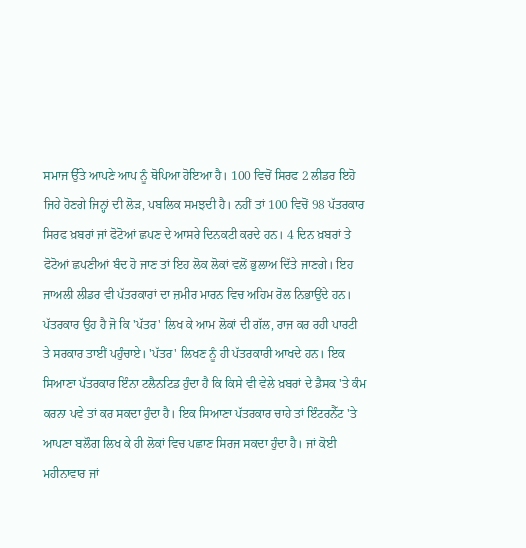ਸਮਾਜ ਉੱਤੇ ਆਪਣੇ ਆਪ ਨੂੰ ਥੋਪਿਆ ਹੋਇਆ ਹੈ। 100 ਵਿਚੋਂ ਸਿਰਫ 2 ਲੀਡਰ ਇਹੋ ਜਿਹੇ ਹੋਣਗੇ ਜਿਨ੍ਹਾਂ ਦੀ ਲੋੜ, ਪਬਲਿਕ ਸਮਝਦੀ ਹੈ। ਨਹੀਂ ਤਾਂ 100 ਵਿਚੋਂ 98 ਪੱਤਰਕਾਰ ਸਿਰਫ ਖ਼ਬਰਾਂ ਜਾਂ ਫੋਟੋਆਂ ਛਪਣ ਦੇ ਆਸਰੇ ਦਿਨਕਟੀ ਕਰਦੇ ਹਨ। 4 ਦਿਨ ਖ਼ਬਰਾਂ ਤੇ ਫੋਟੋਆਂ ਛਪਣੀਆਂ ਬੰਦ ਹੋ ਜਾਣ ਤਾਂ ਇਹ ਲੋਕ ਲੋਕਾਂ ਵਲੋਂ ਭੁਲਾਅ ਦਿੱਤੇ ਜਾਣਗੇ। ਇਹ ਜਾਅਲੀ ਲੀਡਰ ਵੀ ਪੱਤਰਕਾਰਾਂ ਦਾ ਜ਼ਮੀਰ ਮਾਰਨ ਵਿਚ ਅਹਿਮ ਰੋਲ ਨਿਭਾਉਂਦੇ ਹਨ।
ਪੱਤਰਕਾਰ ਉਹ ਹੈ ਜੋ ਕਿ 'ਪੱਤਰ' ਲਿਖ ਕੇ ਆਮ ਲੋਕਾਂ ਦੀ ਗੱਲ, ਰਾਜ ਕਰ ਰਹੀ ਪਾਰਟੀ ਤੇ ਸਰਕਾਰ ਤਾਈਂ ਪਹੁੰਚਾਏ। 'ਪੱਤਰ' ਲਿਖਣ ਨੂੰ ਹੀ ਪੱਤਰਕਾਰੀ ਆਖਦੇ ਹਨ। ਇਕ ਸਿਆਣਾ ਪੱਤਰਕਾਰ ਇੰਨਾ ਟਲੈਨਟਿਡ ਹੁੰਦਾ ਹੈ ਕਿ ਕਿਸੇ ਵੀ ਵੇਲੇ ਖ਼ਬਰਾਂ ਦੇ ਡੈਸਕ 'ਤੇ ਕੰਮ ਕਰਨਾ ਪਵੇ ਤਾਂ ਕਰ ਸਕਦਾ ਹੁੰਦਾ ਹੈ। ਇਕ ਸਿਆਣਾ ਪੱਤਰਕਾਰ ਚਾਹੇ ਤਾਂ ਇੰਟਰਨੈੱਟ 'ਤੇ ਆਪਣਾ ਬਲੌਗ ਲਿਖ ਕੇ ਹੀ ਲੋਕਾਂ ਵਿਚ ਪਛਾਣ ਸਿਰਜ ਸਕਦਾ ਹੁੰਦਾ ਹੈ। ਜਾਂ ਕੋਈ ਮਹੀਨਾਵਾਰ ਜਾਂ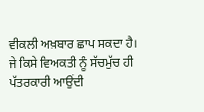ਵੀਕਲੀ ਅਖ਼ਬਾਰ ਛਾਪ ਸਕਦਾ ਹੈ। ਜੇ ਕਿਸੇ ਵਿਅਕਤੀ ਨੂੰ ਸੱਚਮੁੱਚ ਹੀ ਪੱਤਰਕਾਰੀ ਆਉਂਦੀ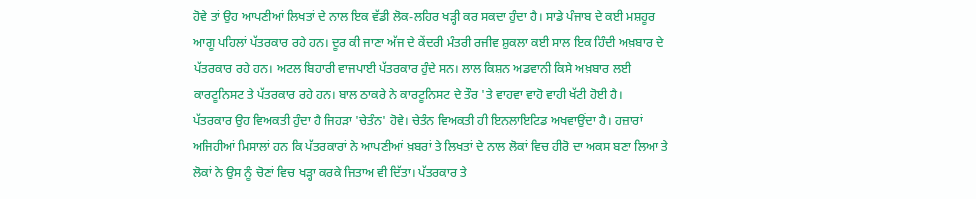ਹੋਵੇ ਤਾਂ ਉਹ ਆਪਣੀਆਂ ਲਿਖਤਾਂ ਦੇ ਨਾਲ ਇਕ ਵੱਡੀ ਲੋਕ-ਲਹਿਰ ਖੜ੍ਹੀ ਕਰ ਸਕਦਾ ਹੁੰਦਾ ਹੈ। ਸਾਡੇ ਪੰਜਾਬ ਦੇ ਕਈ ਮਸ਼ਹੂਰ ਆਗੂ ਪਹਿਲਾਂ ਪੱਤਰਕਾਰ ਰਹੇ ਹਨ। ਦੂਰ ਕੀ ਜਾਣਾ ਅੱਜ ਦੇ ਕੇਂਦਰੀ ਮੰਤਰੀ ਰਜੀਵ ਸ਼ੁਕਲਾ ਕਈ ਸਾਲ ਇਕ ਹਿੰਦੀ ਅਖ਼ਬਾਰ ਦੇ ਪੱਤਰਕਾਰ ਰਹੇ ਹਨ। ਅਟਲ ਬਿਹਾਰੀ ਵਾਜਪਾਈ ਪੱਤਰਕਾਰ ਹੁੰਦੇ ਸਨ। ਲਾਲ ਕਿਸ਼ਨ ਅਡਵਾਨੀ ਕਿਸੇ ਅਖ਼ਬਾਰ ਲਈ ਕਾਰਟੂਨਿਸਟ ਤੇ ਪੱਤਰਕਾਰ ਰਹੇ ਹਨ। ਬਾਲ ਠਾਕਰੇ ਨੇ ਕਾਰਟੂਨਿਸਟ ਦੇ ਤੌਰ 'ਤੇ ਵਾਹਵਾ ਵਾਹੋ ਵਾਹੀ ਖੱਟੀ ਹੋਈ ਹੈ।
ਪੱਤਰਕਾਰ ਉਹ ਵਿਅਕਤੀ ਹੁੰਦਾ ਹੈ ਜਿਹੜਾ 'ਚੇਤੰਨ' ਹੋਵੇ। ਚੇਤੰਨ ਵਿਅਕਤੀ ਹੀ ਇਨਲਾਇਟਿਡ ਅਖਵਾਉਂਦਾ ਹੈ। ਹਜ਼ਾਰਾਂ ਅਜਿਹੀਆਂ ਮਿਸਾਲਾਂ ਹਨ ਕਿ ਪੱਤਰਕਾਰਾਂ ਨੇ ਆਪਣੀਆਂ ਖ਼ਬਰਾਂ ਤੇ ਲਿਖਤਾਂ ਦੇ ਨਾਲ ਲੋਕਾਂ ਵਿਚ ਹੀਰੋ ਦਾ ਅਕਸ ਬਣਾ ਲਿਆ ਤੇ ਲੋਕਾਂ ਨੇ ਉਸ ਨੂੰ ਚੋਣਾਂ ਵਿਚ ਖੜ੍ਹਾ ਕਰਕੇ ਜਿਤਾਅ ਵੀ ਦਿੱਤਾ। ਪੱਤਰਕਾਰ ਤੇ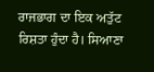ਰਾਜਭਾਗ ਦਾ ਇਕ ਅਤੁੱਟ ਰਿਸ਼ਤਾ ਹੁੰਦਾ ਹੈ। ਸਿਆਣਾ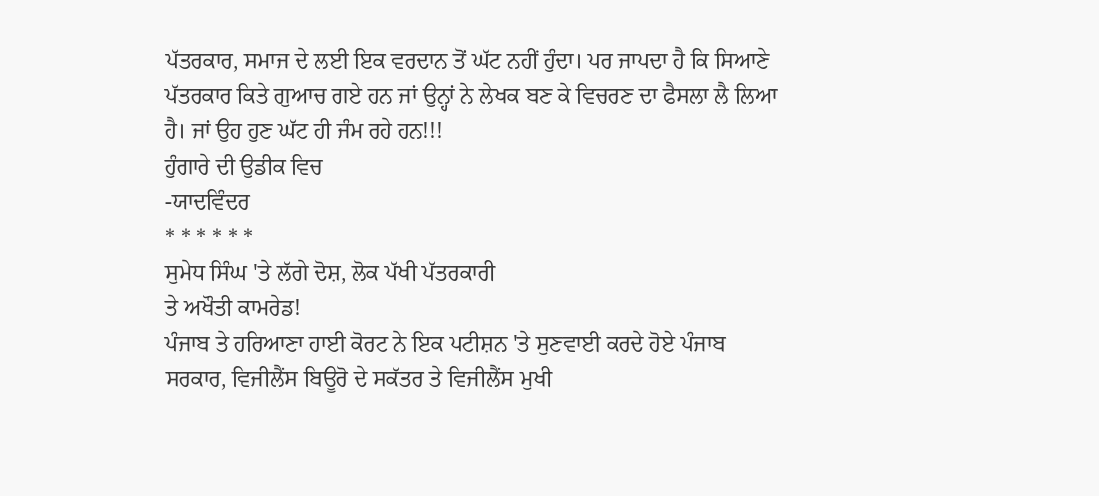ਪੱਤਰਕਾਰ, ਸਮਾਜ ਦੇ ਲਈ ਇਕ ਵਰਦਾਨ ਤੋਂ ਘੱਟ ਨਹੀਂ ਹੁੰਦਾ। ਪਰ ਜਾਪਦਾ ਹੈ ਕਿ ਸਿਆਣੇ ਪੱਤਰਕਾਰ ਕਿਤੇ ਗੁਆਚ ਗਏ ਹਨ ਜਾਂ ਉਨ੍ਹਾਂ ਨੇ ਲੇਖਕ ਬਣ ਕੇ ਵਿਚਰਣ ਦਾ ਫੈਸਲਾ ਲੈ ਲਿਆ ਹੈ। ਜਾਂ ਉਹ ਹੁਣ ਘੱਟ ਹੀ ਜੰਮ ਰਹੇ ਹਨ!!!
ਹੁੰਗਾਰੇ ਦੀ ਉਡੀਕ ਵਿਚ
-ਯਾਦਵਿੰਦਰ
* * * * * *
ਸੁਮੇਧ ਸਿੰਘ 'ਤੇ ਲੱਗੇ ਦੋਸ਼, ਲੋਕ ਪੱਖੀ ਪੱਤਰਕਾਰੀ
ਤੇ ਅਖੌਤੀ ਕਾਮਰੇਡ!
ਪੰਜਾਬ ਤੇ ਹਰਿਆਣਾ ਹਾਈ ਕੋਰਟ ਨੇ ਇਕ ਪਟੀਸ਼ਨ 'ਤੇ ਸੁਣਵਾਈ ਕਰਦੇ ਹੋਏ ਪੰਜਾਬ ਸਰਕਾਰ, ਵਿਜੀਲੈਂਸ ਬਿਊਰੋ ਦੇ ਸਕੱਤਰ ਤੇ ਵਿਜੀਲੈਂਸ ਮੁਖੀ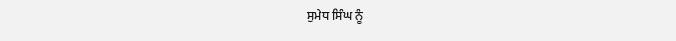ਸੁਮੇਧ ਸਿੰਘ ਨੂੰ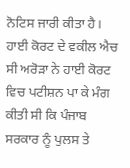ਨੋਟਿਸ ਜਾਰੀ ਕੀਤਾ ਹੈ।
ਹਾਈ ਕੋਰਟ ਦੇ ਵਕੀਲ ਐਚ ਸੀ ਅਰੋੜਾ ਨੇ ਹਾਈ ਕੋਰਟ ਵਿਚ ਪਟੀਸ਼ਨ ਪਾ ਕੇ ਮੰਗ ਕੀਤੀ ਸੀ ਕਿ ਪੰਜਾਬ ਸਰਕਾਰ ਨੂੰ ਪੁਲਸ ਤੇ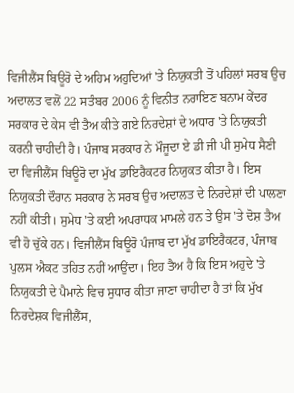ਵਿਜੀਲੈਂਸ ਬਿਊਰੋ ਦੇ ਅਹਿਮ ਅਹੁਦਿਆਂ 'ਤੇ ਨਿਯੁਕਤੀ ਤੋਂ ਪਹਿਲਾਂ ਸਰਬ ਉਚ ਅਦਾਲਤ ਵਲੋਂ 22 ਸਤੰਬਰ 2006 ਨੂੰ ਵਿਨੀਤ ਨਰਾਇਣ ਬਨਾਮ ਕੇਂਦਰ ਸਰਕਾਰ ਦੇ ਕੇਸ ਵੀ ਤੈਅ ਕੀਤੇ ਗਏ ਨਿਰਦੇਸ਼ਾਂ ਦੇ ਅਧਾਰ 'ਤੇ ਨਿਯੁਕਤੀ ਕਰਨੀ ਚਾਹੀਦੀ ਹੈ। ਪੰਜਾਬ ਸਰਕਾਰ ਨੇ ਮੌਜੂਦਾ ਏ ਡੀ ਜੀ ਪੀ ਸੁਮੇਧ ਸੈਣੀ ਦਾ ਵਿਜੀਲੈਂਸ ਬਿਊਰੋ ਦਾ ਮੁੱਖ ਡਾਇਰੈਕਟਰ ਨਿਯੁਕਤ ਕੀਤਾ ਹੈ। ਇਸ ਨਿਯੁਕਤੀ ਦੌਰਾਨ ਸਰਕਾਰ ਨੇ ਸਰਬ ਉਚ ਅਦਾਲਤ ਦੇ ਨਿਰਦੇਸ਼ਾਂ ਦੀ ਪਾਲਣਾ ਨਹੀਂ ਕੀਤੀ। ਸੁਮੇਧ 'ਤੇ ਕਈ ਅਪਰਾਧਕ ਮਾਮਲੇ ਹਨ ਤੇ ਉਸ 'ਤੇ ਦੋਸ਼ ਤੈਅ ਵੀ ਹੋ ਚੁੱਕੇ ਹਨ। ਵਿਜੀਲੈਂਸ ਬਿਊਰੋ ਪੰਜਾਬ ਦਾ ਮੁੱਖ ਡਾਇਰੈਕਟਰ, ਪੰਜਾਬ ਪੁਲਸ ਐਕਟ ਤਹਿਤ ਨਹੀਂ ਆਉਂਦਾ। ਇਹ ਤੈਅ ਹੈ ਕਿ ਇਸ ਅਹੁਦੇ 'ਤੇ ਨਿਯੁਕਤੀ ਦੇ ਪੈਮਾਨੇ ਵਿਚ ਸੁਧਾਰ ਕੀਤਾ ਜਾਣਾ ਚਾਹੀਦਾ ਹੈ ਤਾਂ ਕਿ ਮੁੱਖ ਨਿਰਦੇਸ਼ਕ ਵਿਜੀਲੈਂਸ,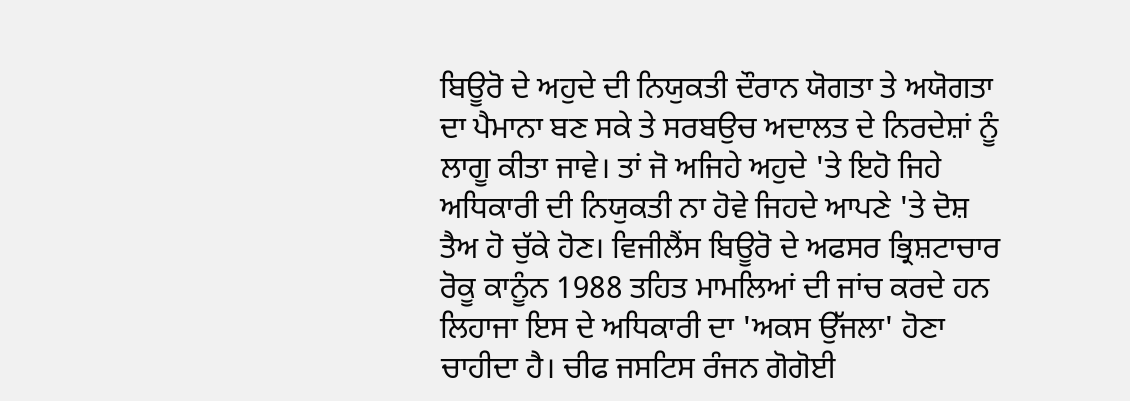ਬਿਊਰੋ ਦੇ ਅਹੁਦੇ ਦੀ ਨਿਯੁਕਤੀ ਦੌਰਾਨ ਯੋਗਤਾ ਤੇ ਅਯੋਗਤਾ ਦਾ ਪੈਮਾਨਾ ਬਣ ਸਕੇ ਤੇ ਸਰਬਉਚ ਅਦਾਲਤ ਦੇ ਨਿਰਦੇਸ਼ਾਂ ਨੂੰ ਲਾਗੂ ਕੀਤਾ ਜਾਵੇ। ਤਾਂ ਜੋ ਅਜਿਹੇ ਅਹੁਦੇ 'ਤੇ ਇਹੋ ਜਿਹੇ ਅਧਿਕਾਰੀ ਦੀ ਨਿਯੁਕਤੀ ਨਾ ਹੋਵੇ ਜਿਹਦੇ ਆਪਣੇ 'ਤੇ ਦੋਸ਼ ਤੈਅ ਹੋ ਚੁੱਕੇ ਹੋਣ। ਵਿਜੀਲੈਂਸ ਬਿਊਰੋ ਦੇ ਅਫਸਰ ਭ੍ਰਿਸ਼ਟਾਚਾਰ ਰੋਕੂ ਕਾਨੂੰਨ 1988 ਤਹਿਤ ਮਾਮਲਿਆਂ ਦੀ ਜਾਂਚ ਕਰਦੇ ਹਨ ਲਿਹਾਜਾ ਇਸ ਦੇ ਅਧਿਕਾਰੀ ਦਾ 'ਅਕਸ ਉੱਜਲਾ' ਹੋਣਾ ਚਾਹੀਦਾ ਹੈ। ਚੀਫ ਜਸਟਿਸ ਰੰਜਨ ਗੋਗੋਈ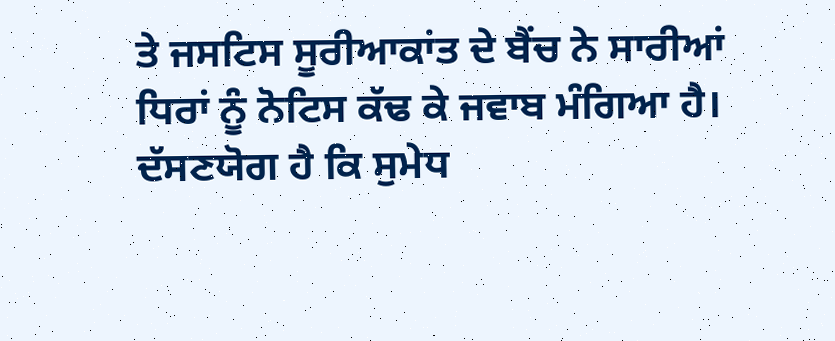ਤੇ ਜਸਟਿਸ ਸੂਰੀਆਕਾਂਤ ਦੇ ਬੈਂਚ ਨੇ ਸਾਰੀਆਂ ਧਿਰਾਂ ਨੂੰ ਨੋਟਿਸ ਕੱਢ ਕੇ ਜਵਾਬ ਮੰਗਿਆ ਹੈ।
ਦੱਸਣਯੋਗ ਹੈ ਕਿ ਸੁਮੇਧ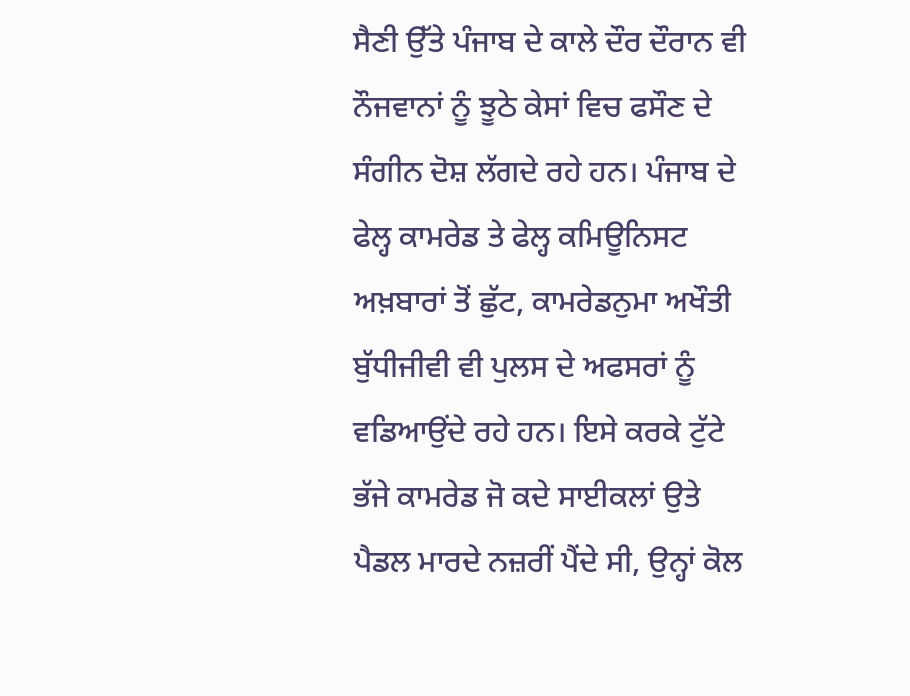ਸੈਣੀ ਉੱਤੇ ਪੰਜਾਬ ਦੇ ਕਾਲੇ ਦੌਰ ਦੌਰਾਨ ਵੀ ਨੌਜਵਾਨਾਂ ਨੂੰ ਝੂਠੇ ਕੇਸਾਂ ਵਿਚ ਫਸੌਣ ਦੇ ਸੰਗੀਨ ਦੋਸ਼ ਲੱਗਦੇ ਰਹੇ ਹਨ। ਪੰਜਾਬ ਦੇ ਫੇਲ੍ਹ ਕਾਮਰੇਡ ਤੇ ਫੇਲ੍ਹ ਕਮਿਊਨਿਸਟ ਅਖ਼ਬਾਰਾਂ ਤੋਂ ਛੁੱਟ, ਕਾਮਰੇਡਨੁਮਾ ਅਖੌਤੀ ਬੁੱਧੀਜੀਵੀ ਵੀ ਪੁਲਸ ਦੇ ਅਫਸਰਾਂ ਨੂੰ ਵਡਿਆਉਂਦੇ ਰਹੇ ਹਨ। ਇਸੇ ਕਰਕੇ ਟੁੱਟੇ ਭੱਜੇ ਕਾਮਰੇਡ ਜੋ ਕਦੇ ਸਾਈਕਲਾਂ ਉਤੇ ਪੈਡਲ ਮਾਰਦੇ ਨਜ਼ਰੀਂ ਪੈਂਦੇ ਸੀ, ਉਨ੍ਹਾਂ ਕੋਲ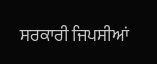ਸਰਕਾਰੀ ਜਿਪਸੀਆਂ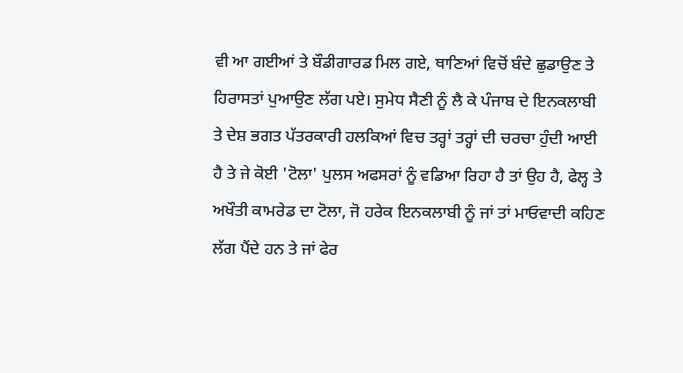ਵੀ ਆ ਗਈਆਂ ਤੇ ਬੌਡੀਗਾਰਡ ਮਿਲ ਗਏ, ਥਾਣਿਆਂ ਵਿਚੋਂ ਬੰਦੇ ਛੁਡਾਉਣ ਤੇ ਹਿਰਾਸਤਾਂ ਪੁਆਉਣ ਲੱਗ ਪਏ। ਸੁਮੇਧ ਸੈਣੀ ਨੂੰ ਲੈ ਕੇ ਪੰਜਾਬ ਦੇ ਇਨਕਲਾਬੀ ਤੇ ਦੇਸ਼ ਭਗਤ ਪੱਤਰਕਾਰੀ ਹਲਕਿਆਂ ਵਿਚ ਤਰ੍ਹਾਂ ਤਰ੍ਹਾਂ ਦੀ ਚਰਚਾ ਹੁੰਦੀ ਆਈ ਹੈ ਤੇ ਜੇ ਕੋਈ 'ਟੋਲਾ' ਪੁਲਸ ਅਫਸਰਾਂ ਨੂੰ ਵਡਿਆ ਰਿਹਾ ਹੈ ਤਾਂ ਉਹ ਹੈ, ਫੇਲ੍ਹ ਤੇ ਅਖੌਤੀ ਕਾਮਰੇਡ ਦਾ ਟੋਲਾ, ਜੋ ਹਰੇਕ ਇਨਕਲਾਬੀ ਨੂੰ ਜਾਂ ਤਾਂ ਮਾਓਵਾਦੀ ਕਹਿਣ ਲੱਗ ਪੈਂਦੇ ਹਨ ਤੇ ਜਾਂ ਫੇਰ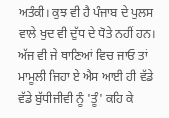ਅਤੰਕੀ। ਕੁਝ ਵੀ ਹੈ ਪੰਜਾਬ ਦੇ ਪੁਲਸ ਵਾਲੇ ਖੁਦ ਵੀ ਦੁੱਧ ਦੇ ਧੋਤੇ ਨਹੀਂ ਹਨ। ਅੱਜ ਵੀ ਜੇ ਥਾਣਿਆਂ ਵਿਚ ਜਾਓ ਤਾਂ ਮਾਮੂਲੀ ਜਿਹਾ ਏ ਐਸ ਆਈ ਹੀ ਵੱਡੇ ਵੱਡੇ ਬੁੱਧੀਜੀਵੀ ਨੂੰ 'ਤੂੰ' ਕਹਿ ਕੇ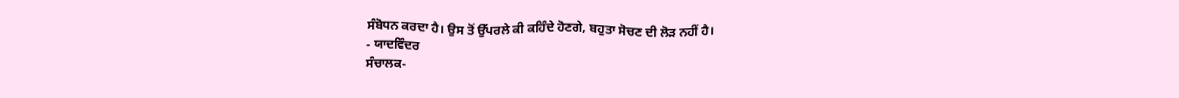ਸੰਬੋਧਨ ਕਰਦਾ ਹੈ। ਉਸ ਤੋਂ ਉੱਪਰਲੇ ਕੀ ਕਹਿੰਦੇ ਹੋਣਗੇ, ਬਹੁਤਾ ਸੋਚਣ ਦੀ ਲੋੜ ਨਹੀਂ ਹੈ।
- ਯਾਦਵਿੰਦਰ
ਸੰਚਾਲਕ-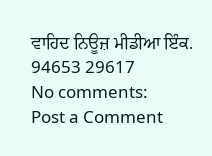ਵਾਹਿਦ ਨਿਊਜ਼ ਮੀਡੀਆ ਇੰਕ.
94653 29617
No comments:
Post a Comment